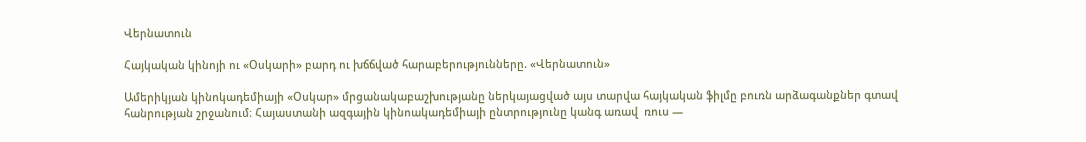Վերնատուն

Հայկական կինոյի ու «Օսկարի» բարդ ու խճճված հարաբերությունները. «Վերնատուն»

Ամերիկյան կինոկադեմիայի «Օսկար» մրցանակաբաշխությանը ներկայացված այս տարվա հայկական ֆիլմը բուռն արձագանքներ գտավ հանրության շրջանում։ Հայաստանի ազգային կինոակադեմիայի ընտրությունը կանգ առավ  ռուս —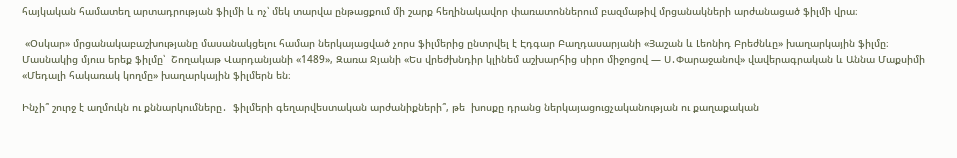հայկական համատեղ արտադրության ֆիլմի և ոչ՝ մեկ տարվա ընթացքում մի շարք հեղինակավոր փառատոններում բազմաթիվ մրցանակների արժանացած ֆիլմի վրա։

 «Օսկար» մրցանակաբաշխությանը մասանակցելու համար ներկայացված չորս ֆիլմերից ընտրվել է Էդգար Բաղդասարյանի «Յաշան և Լեոնիդ Բրեժնևը» խաղարկային ֆիլմը։ Մասնակից մյուս երեք ֆիլմը՝  Շողակաթ Վարդանյանի «1489», Զառա Ջյանի «Ես վրեժխնդիր կլինեմ աշխարհից սիրո միջոցով — Ս․Փարաջանով» վավերագրական և Աննա Մաքսիմի «Մեդալի հակառակ կողմը» խաղարկային ֆիլմերն են։

Ինչի՞ շուրջ է աղմուկն ու քննարկումները․  ֆիլմերի գեղարվեստական արժանիքների՞, թե  խոսքը դրանց ներկայացուցչականության ու քաղաքական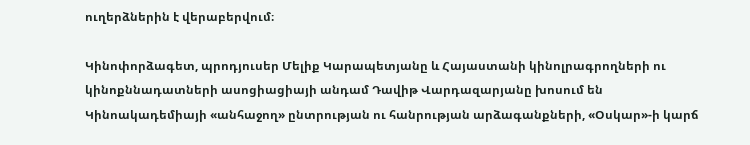ուղերձներին է վերաբերվում։

Կինոփորձագետ, պրոդյուսեր Մելիք Կարապետյանը և Հայաստանի կինոլրագրողների ու կինոքննադատների ասոցիացիայի անդամ Դավիթ Վարդազարյանը խոսում են Կինոակադեմիայի «անհաջող» ընտրության ու հանրության արձագանքների, «Օսկար»-ի կարճ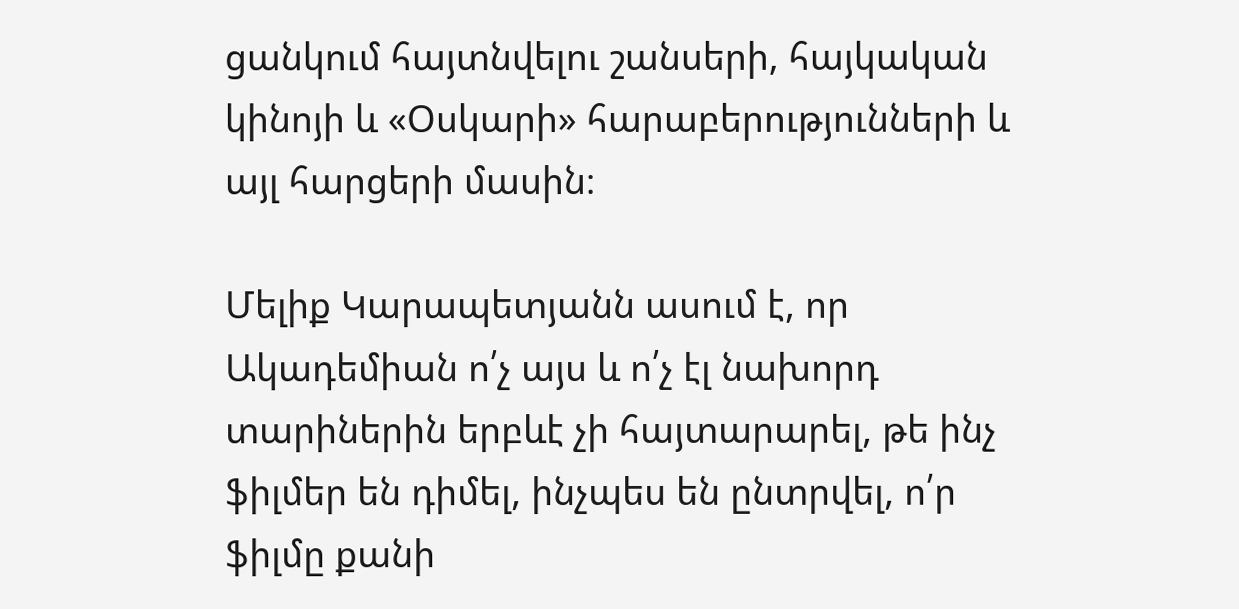ցանկում հայտնվելու շանսերի, հայկական կինոյի և «Օսկարի» հարաբերությունների և այլ հարցերի մասին։

Մելիք Կարապետյանն ասում է, որ Ակադեմիան ո՛չ այս և ո՛չ էլ նախորդ տարիներին երբևէ չի հայտարարել, թե ինչ ֆիլմեր են դիմել, ինչպես են ընտրվել, ո՛ր ֆիլմը քանի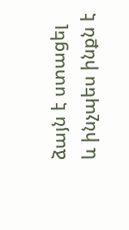ձայն է ստացել և ինչպես ինքն է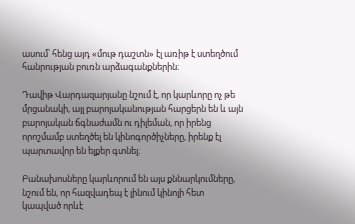ասում՝ հենց այդ «մութ դաշտն» էլ առիթ է ստեղծում հանրության բուռն արձագանքներին։

Դավիթ Վարդազարյանը նշում է, որ կարևորը ոչ թե մրցանակի, այլ բարոյականության հարցերն են և այն բարոյական ճգնաժամն ու դիլեման, որ իրենց որոշմամբ ստեղծել են կինոգործիչները, իրենք էլ պարտավոր են ելքեր գտնել։

Բանախոսները կարևորում են այս քննարկումները, նշում են, որ հազվադեպ է լինում կինոյի հետ կապված որևէ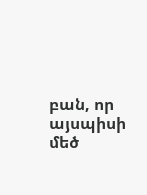բան, որ այսպիսի մեծ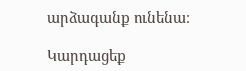արձագանք ունենա։

Կարդացեք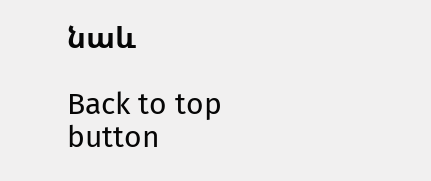նաև

Back to top button